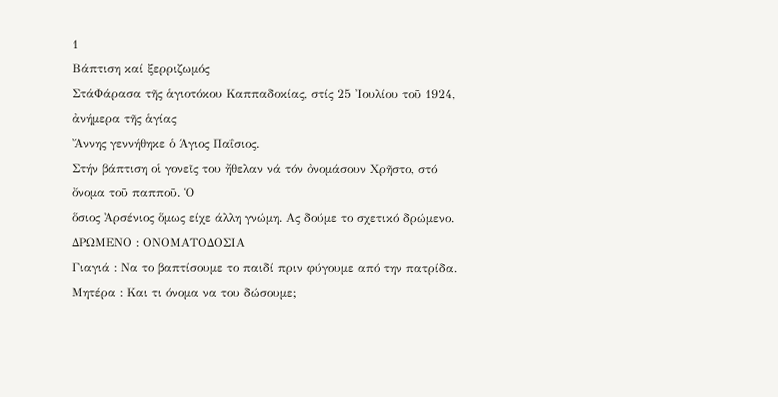1
Βάπτιση καί ξερριζωµός
ΣτάΦάρασα τῆς ἁγιοτόκου Καππαδοκίας, στίς 25 Ἰουλίου τοῦ 1924, ἀνήµερα τῆς ἁγίας
Ἄννης γεννήθηκε ὁ Άγιος Παΐσιος.
Στήν βάπτιση οἱ γονεῖς του ἤθελαν νά τόν ὀνοµάσουν Χρῆστο, στό ὄνοµα τοῦ παπποῦ. Ὁ
ὅσιος Ἀρσένιος ὅµως είχε άλλη γνώμη. Ας δούμε το σχετικό δρώμενο.
ΔΡΩΜΕΝΟ : ΟΝΟΜΑΤΟΔΟΣΙΑ
Γιαγιά : Να το βαπτίσουμε το παιδί πριν φύγουμε από την πατρίδα.
Μητέρα : Και τι όνομα να του δώσουμε;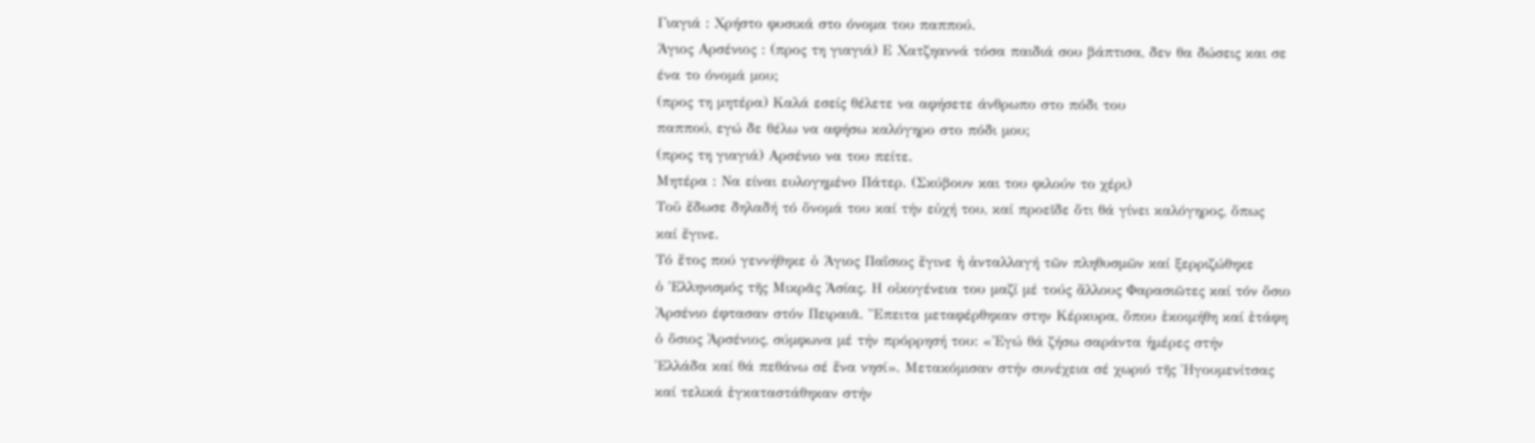Γιαγιά : Χρήστο φυσικά στο όνομα του παππού.
Άγιος Αρσένιος : (προς τη γιαγιά) Ε Χατζηαννά τόσα παιδιά σου βάπτισα, δεν θα δώσεις και σε
ένα το όνομά μου;
(προς τη μητέρα) Καλά εσείς θέλετε να αφήσετε άνθρωπο στο πόδι του
παππού, εγώ δε θέλω να αφήσω καλόγηρο στο πόδι μου;
(προς τη γιαγιά) Αρσένιο να του πείτε.
Μητέρα : Να είναι ευλογημένο Πάτερ. (Σκύβουν και του φιλούν το χέρι)
Τοῦ ἔδωσε δηλαδή τό ὄνοµά του καί τήν εὐχή του, καί προεῖδε ὅτι θά γίνει καλόγηρος, ὅπως
καί ἔγινε.
Τό ἔτος πού γεννήθηκε ὁ Άγιος Παΐσιος ἔγινε ἡ ἀνταλλαγή τῶν πληθυσµῶν καί ξερριζώθηκε
ὁ Ἑλληνισµός τῆς Μικρᾶς Ἀσίας. Η οἰκογένεια του µαζί µέ τούς ἄλλους Φαρασιῶτες καί τόν ὅσιο
Ἀρσένιο έφτασαν στόν Πειραιᾶ. Ἔπειτα µεταφέρθηκαν στην Κέρκυρα, ὅπου ἐκοιµήθη καί ἐτάφη
ὁ ὅσιος Ἀρσένιος, σύµφωνα µέ τήν πρόρρησή του: «Ἐγώ θά ζήσω σαράντα ἡµέρες στήν
Ἑλλάδα καί θά πεθάνω σέ ἕνα νησί». Μετακόµισαν στήν συνέχεια σέ χωριό τῆς Ἡγουµενίτσας
καί τελικά ἐγκαταστάθηκαν στήν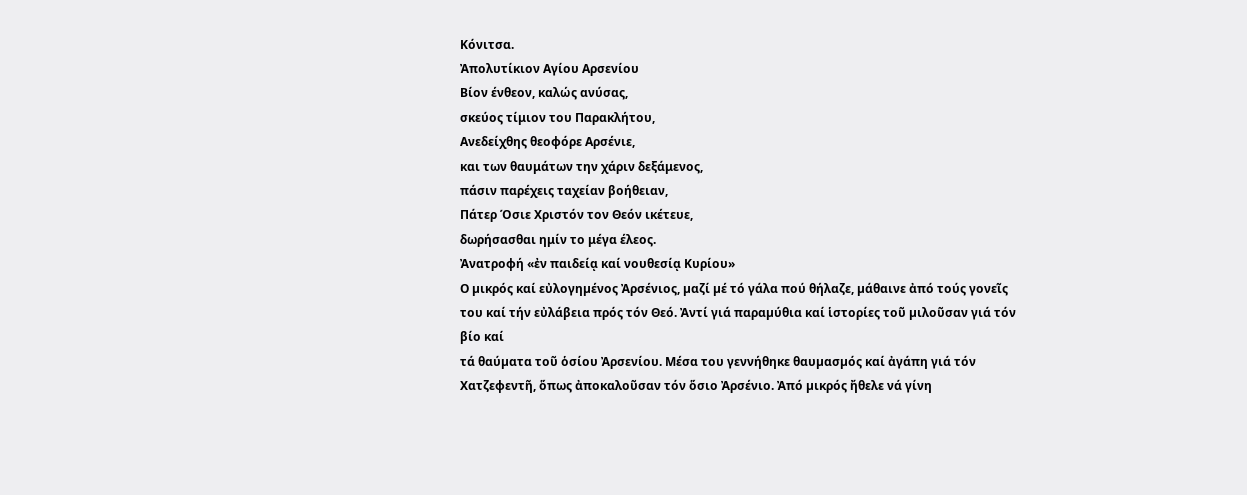Κόνιτσα.
Ἀπολυτίκιον Αγίου Αρσενίου
Βίον ένθεον, καλώς ανύσας,
σκεύος τίμιον του Παρακλήτου,
Ανεδείχθης θεοφόρε Αρσένιε,
και των θαυμάτων την χάριν δεξάμενος,
πάσιν παρέχεις ταχείαν βοήθειαν,
Πάτερ Όσιε Χριστόν τον Θεόν ικέτευε,
δωρήσασθαι ημίν το μέγα έλεος.
Ἀνατροφή «ἐν παιδείᾳ καί νουθεσίᾳ Κυρίου»
Ο µικρός καί εὐλογηµένος Ἀρσένιος, µαζί µέ τό γάλα πού θήλαζε, µάθαινε ἀπό τούς γονεῖς
του καί τήν εὐλάβεια πρός τόν Θεό. Ἀντί γιά παραµύθια καί ἱστορίες τοῦ µιλοῦσαν γιά τόν βίο καί
τά θαύµατα τοῦ ὁσίου Ἀρσενίου. Μέσα του γεννήθηκε θαυµασµός καί ἀγάπη γιά τόν
Χατζεφεντῆ, ὅπως ἀποκαλοῦσαν τόν ὅσιο Ἀρσένιο. Ἀπό µικρός ἤθελε νά γίνη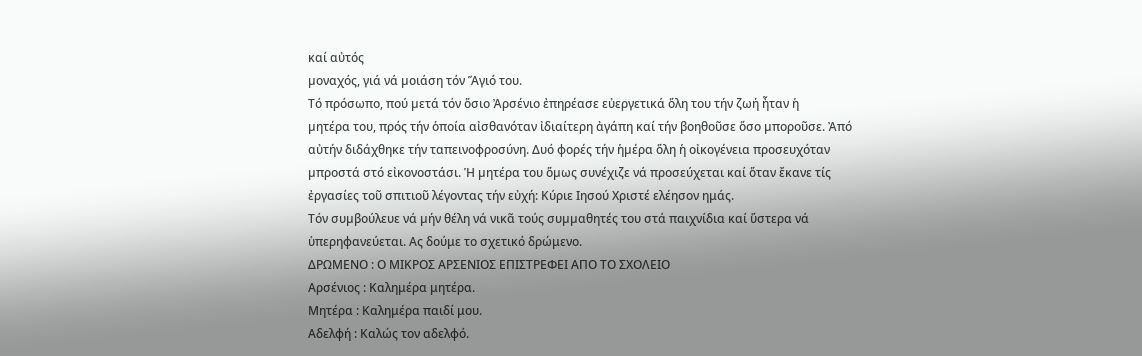καί αὐτός
µοναχός, γιά νά µοιάση τόν Ἅγιό του.
Τό πρόσωπο, πού µετά τόν ὅσιο Ἀρσένιο ἐπηρέασε εὐεργετικά ὅλη του τήν ζωή ἦταν ἡ
µητέρα του, πρός τήν ὁποία αἰσθανόταν ἰδιαίτερη ἀγάπη καί τήν βοηθοῦσε ὅσο µποροῦσε. Ἀπό
αὐτήν διδάχθηκε τήν ταπεινοφροσύνη. Δυό φορές τήν ἡµέρα ὅλη ἡ οἰκογένεια προσευχόταν
µπροστά στό εἰκονοστάσι. Ἡ µητέρα του ὅµως συνέχιζε νά προσεύχεται καί ὅταν ἔκανε τίς
ἐργασίες τοῦ σπιτιοῦ λέγοντας τήν εὐχή: Κύριε Ιησού Χριστέ ελέησον ημάς.
Τόν συµβούλευε νά µήν θέλη νά νικᾶ τούς συµµαθητές του στά παιχνίδια καί ὕστερα νά
ὑπερηφανεύεται. Ας δούμε το σχετικό δρώμενο.
ΔΡΩΜΕΝΟ : Ο ΜΙΚΡΟΣ ΑΡΣΕΝΙΟΣ ΕΠΙΣΤΡΕΦΕΙ ΑΠΟ ΤΟ ΣΧΟΛΕΙΟ
Αρσένιος : Καλημέρα μητέρα.
Μητέρα : Καλημέρα παιδί μου.
Αδελφή : Καλώς τον αδελφό.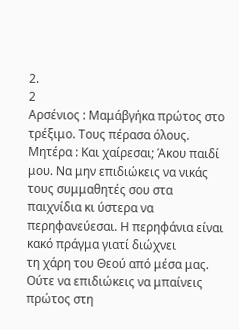2.
2
Αρσένιος : Μαμάβγήκα πρώτος στο τρέξιμο. Τους πέρασα όλους.
Μητέρα : Και χαίρεσαι; Άκου παιδί μου. Να μην επιδιώκεις να νικάς τους συμμαθητές σου στα
παιχνίδια κι ύστερα να περηφανεύεσαι. Η περηφάνια είναι κακό πράγμα γιατί διώχνει
τη χάρη του Θεού από μέσα μας. Ούτε να επιδιώκεις να μπαίνεις πρώτος στη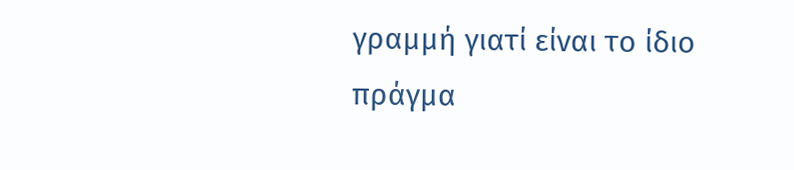γραμμή γιατί είναι το ίδιο πράγμα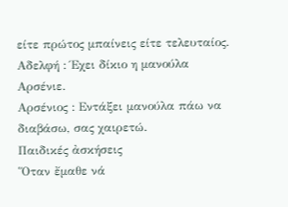είτε πρώτος μπαίνεις είτε τελευταίος.
Αδελφή : Έχει δίκιο η μανούλα Αρσένιε.
Αρσένιος : Εντάξει μανούλα πάω να διαβάσω, σας χαιρετώ.
Παιδικές ἀσκήσεις
Ὅταν ἔµαθε νά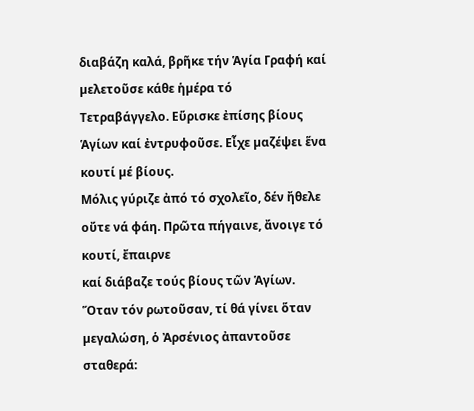διαβάζη καλά, βρῆκε τήν Ἁγία Γραφή καί µελετοῦσε κάθε ἡµέρα τό
Τετραβάγγελο. Εὕρισκε ἐπίσης βίους Ἁγίων καί ἐντρυφοῦσε. Εἶχε µαζέψει ἕνα κουτί µέ βίους.
Μόλις γύριζε ἀπό τό σχολεῖο, δέν ἤθελε οὔτε νά φάη. Πρῶτα πήγαινε, ἄνοιγε τό κουτί, ἔπαιρνε
καί διάβαζε τούς βίους τῶν Ἁγίων.
Ὅταν τόν ρωτοῦσαν, τί θά γίνει ὅταν µεγαλώση, ὁ Ἀρσένιος ἀπαντοῦσε σταθερά: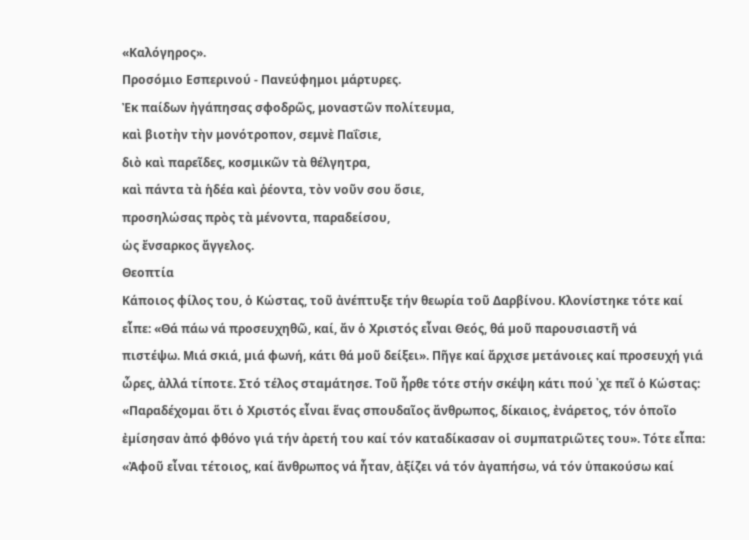«Καλόγηρος».
Προσόμιο Εσπερινού - Πανεύφημοι μάρτυρες.
Ἐκ παίδων ἠγάπησας σφοδρῶς, μοναστῶν πολίτευμα,
καὶ βιοτὴν τὴν μονότροπον, σεμνὲ Παΐσιε,
διὸ καὶ παρεῖδες, κοσμικῶν τὰ θέλγητρα,
καὶ πάντα τὰ ἡδέα καὶ ῥέοντα, τὸν νοῦν σου ὅσιε,
προσηλώσας πρὸς τὰ μένοντα, παραδείσου,
ὡς ἔνσαρκος ἄγγελος.
Θεοπτία
Κάποιος φίλος του, ὁ Κώστας, τοῦ ἀνέπτυξε τήν θεωρία τοῦ Δαρβίνου. Κλονίστηκε τότε καί
εἶπε: «Θά πάω νά προσευχηθῶ, καί, ἄν ὁ Χριστός εἶναι Θεός, θά µοῦ παρουσιαστῆ νά
πιστέψω. Μιά σκιά, µιά φωνή, κάτι θά µοῦ δείξει». Πῆγε καί ἄρχισε µετάνοιες καί προσευχή γιά
ὧρες, ἀλλά τίποτε. Στό τέλος σταµάτησε. Τοῦ ἦρθε τότε στήν σκέψη κάτι πού ᾿χε πεῖ ὁ Κώστας:
«Παραδέχοµαι ὅτι ὁ Χριστός εἶναι ἕνας σπουδαῖος ἄνθρωπος, δίκαιος, ἐνάρετος, τόν ὁποῖο
ἐµίσησαν ἀπό φθόνο γιά τήν ἀρετή του καί τόν καταδίκασαν οἱ συµπατριῶτες του». Τότε εἶπα:
«Ἀφοῦ εἶναι τέτοιος, καί ἄνθρωπος νά ἦταν, ἀξίζει νά τόν ἀγαπήσω, νά τόν ὑπακούσω καί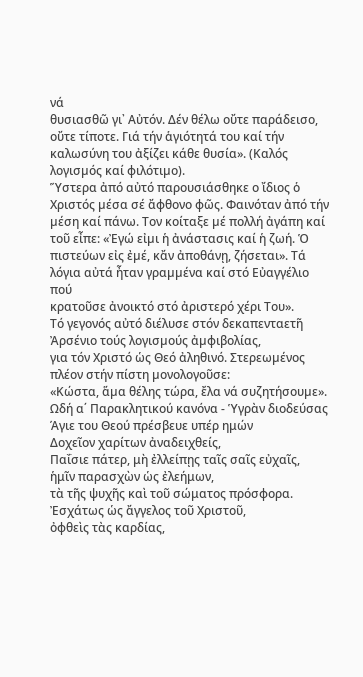νά
θυσιασθῶ γι᾿ Αὐτόν. Δέν θέλω οὔτε παράδεισο, οὔτε τίποτε. Γιά τήν ἁγιότητά του καί τήν
καλωσύνη του ἀξίζει κάθε θυσία». (Καλός λογισµός καί φιλότιµο).
Ὕστερα ἀπό αὐτό παρουσιάσθηκε ο ἴδιος ὁ Χριστός µέσα σέ ἄφθονο φῶς. Φαινόταν ἀπό τήν
µέση καί πάνω. Τον κοίταξε µέ πολλή ἀγάπη καί τοῦ εἶπε: «Ἐγώ εἰµι ἡ ἀνάστασις καί ἡ ζωή. Ὁ
πιστεύων εἰς ἐµέ, κἄν ἀποθάνῃ, ζήσεται». Τά λόγια αὐτά ἦταν γραµµένα καί στό Εὐαγγέλιο πού
κρατοῦσε ἀνοικτό στό ἀριστερό χέρι Του».
Τό γεγονός αὐτό διέλυσε στόν δεκαπενταετῆ Ἀρσένιο τούς λογισµούς ἀµφιβολίας,
για τόν Χριστό ὡς Θεό ἀληθινό. Στερεωµένος πλέον στήν πίστη µονολογοῦσε:
«Κώστα, ἅµα θέλης τώρα, ἔλα νά συζητήσουµε».
Ωδή α΄ Παρακλητικού κανόνα - Ὑγρὰν διοδεύσας
Άγιε του Θεού πρέσβευε υπέρ ημών
Δοχεῖον χαρίτων ἀναδειχθείς,
Παΐσιε πάτερ, μὴ ἐλλείπῃς ταῖς σαῖς εὐχαῖς,
ἡμῖν παρασχὼν ὡς ἐλεήμων,
τὰ τῆς ψυχῆς καὶ τοῦ σώματος πρόσφορα.
Ἐσχάτως ὡς ἄγγελος τοῦ Χριστοῦ,
ὀφθεὶς τὰς καρδίας,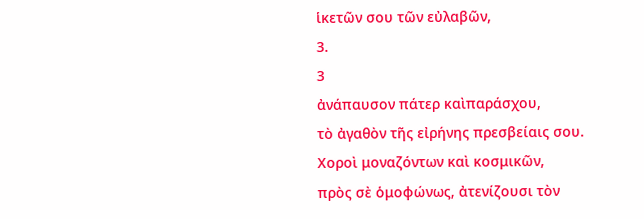ἱκετῶν σου τῶν εὐλαβῶν,
3.
3
ἀνάπαυσον πάτερ καὶπαράσχου,
τὸ ἀγαθὸν τῆς εἰρήνης πρεσβείαις σου.
Χοροὶ μοναζόντων καὶ κοσμικῶν,
πρὸς σὲ ὁμοφώνως, ἀτενίζουσι τὸν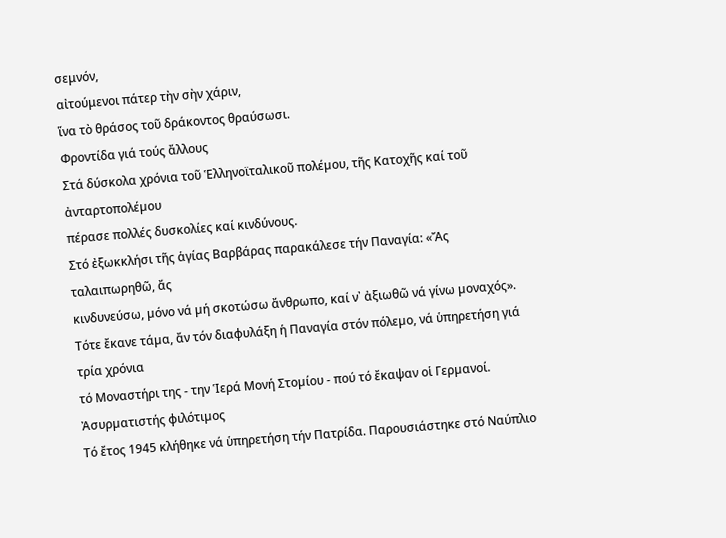σεμνόν,
αἰτούμενοι πάτερ τὴν σὴν χάριν,
ἵνα τὸ θράσος τοῦ δράκοντος θραύσωσι.
Φροντίδα γιά τούς ἄλλους
Στά δύσκολα χρόνια τοῦ Ἑλληνοϊταλικοῦ πολέµου, τῆς Κατοχῆς καί τοῦ ἀνταρτοπολέµου
πέρασε πολλές δυσκολίες καί κινδύνους.
Στό ἐξωκκλήσι τῆς ἁγίας Βαρβάρας παρακάλεσε τήν Παναγία: «Ἄς ταλαιπωρηθῶ, ἄς
κινδυνεύσω, µόνο νά µή σκοτώσω ἄνθρωπο, καί ν᾽ ἀξιωθῶ νά γίνω µοναχός».
Τότε ἔκανε τάµα, ἄν τόν διαφυλάξη ἡ Παναγία στόν πόλεµο, νά ὑπηρετήση γιά τρία χρόνια
τό Μοναστήρι της - την Ἱερά Μονή Στοµίου - πού τό ἔκαψαν οἱ Γερµανοί.
Ἀσυρµατιστής φιλότιµος
Τό ἔτος 1945 κλήθηκε νά ὑπηρετήση τήν Πατρίδα. Παρουσιάστηκε στό Ναύπλιο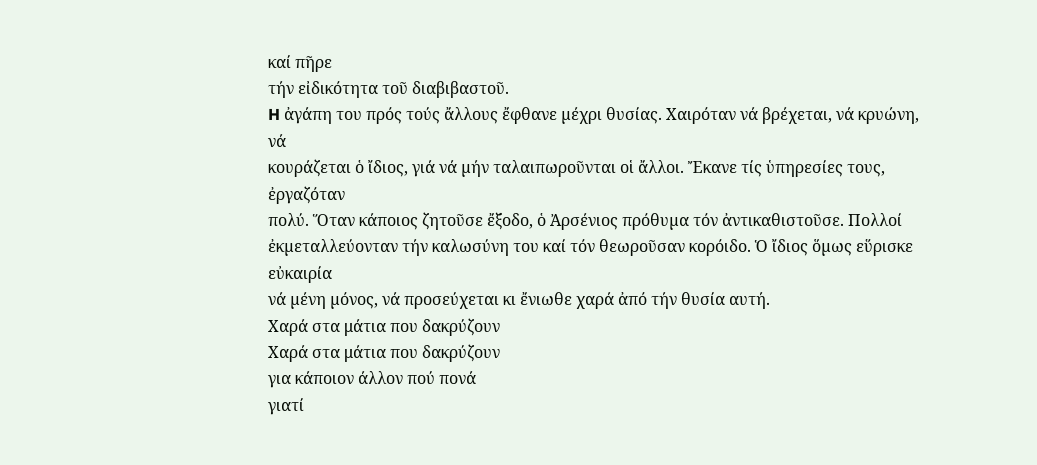καί πῆρε
τήν εἰδικότητα τοῦ διαβιβαστοῦ.
H ἀγάπη του πρός τούς ἄλλους ἔφθανε µέχρι θυσίας. Χαιρόταν νά βρέχεται, νά κρυώνη, νά
κουράζεται ὁ ἴδιος, γιά νά µήν ταλαιπωροῦνται οἱ ἄλλοι. Ἔκανε τίς ὑπηρεσίες τους, ἐργαζόταν
πολύ. Ὅταν κάποιος ζητοῦσε ἔξοδο, ὁ Ἀρσένιος πρόθυµα τόν ἀντικαθιστοῦσε. Πολλοί
ἐκµεταλλεύονταν τήν καλωσύνη του καί τόν θεωροῦσαν κορόιδο. Ὁ ἴδιος ὅµως εὕρισκε εὐκαιρία
νά µένη µόνος, νά προσεύχεται κι ἔνιωθε χαρά ἀπό τήν θυσία αυτή.
Χαρά στα μάτια που δακρύζουν
Χαρά στα μάτια που δακρύζουν
για κάποιον άλλον πού πονά
γιατί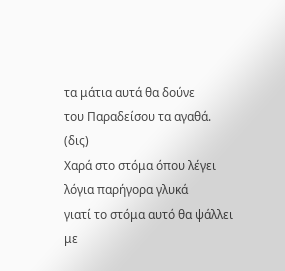τα μάτια αυτά θα δούνε
του Παραδείσου τα αγαθά. (δις)
Χαρά στο στόμα όπου λέγει
λόγια παρήγορα γλυκά
γιατί το στόμα αυτό θα ψάλλει
με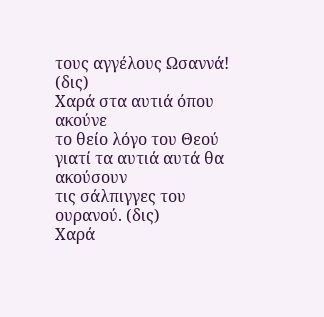τους αγγέλους Ωσαννά! (δις)
Χαρά στα αυτιά όπου ακούνε
το θείο λόγο του Θεού
γιατί τα αυτιά αυτά θα ακούσουν
τις σάλπιγγες του ουρανού. (δις)
Xαρά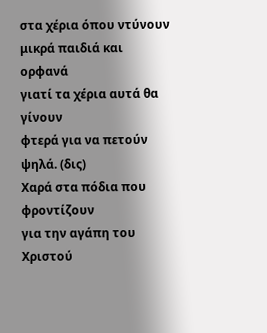στα χέρια όπου ντύνουν
μικρά παιδιά και ορφανά
γιατί τα χέρια αυτά θα γίνουν
φτερά για να πετούν ψηλά. (δις)
Χαρά στα πόδια που φροντίζουν
για την αγάπη του Χριστού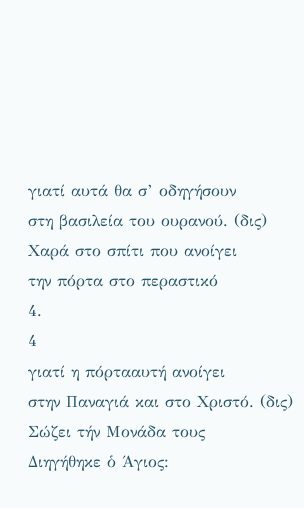γιατί αυτά θα σ’ οδηγήσουν
στη βασιλεία του ουρανού. (δις)
Χαρά στο σπίτι που ανοίγει
την πόρτα στο περαστικό
4.
4
γιατί η πόρτααυτή ανοίγει
στην Παναγιά και στο Χριστό. (δις)
Σώζει τήν Μονάδα τους
Διηγήθηκε ὁ Άγιος: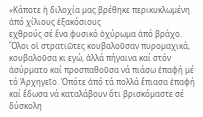«Κάποτε ἡ διλοχία µας βρέθηκε περικυκλωµένη ἀπό χίλιους ἑξακόσιους
εχθρούς σέ ἕνα φυσικό ὀχύρωµα ἀπό βράχο. Ὅλοι οἱ στρατιῶτες κουβαλοῦσαν πυροµαχικά,
κουβαλοῦσα κι εγώ, ἀλλά πήγαινα καί στόν ἀσύρµατο καί προσπαθοῦσα νά πιάσω ἐπαφή µέ
τό Ἀρχηγεῖο. Ὁπότε ἀπό τά πολλά ἔπιασα ἐπαφή καί ἔδωσα νά καταλάβουν ὅτι βρισκόµαστε σέ
δύσκολη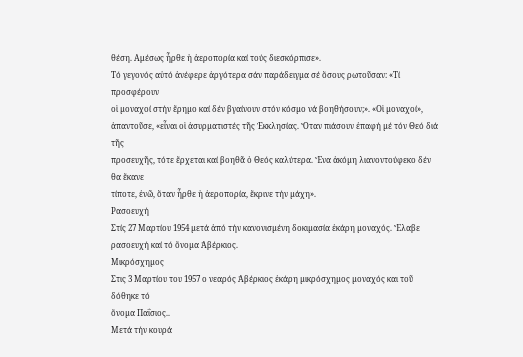θέση. Αμέσως ἦρθε ἡ ἀεροπορία καί τούς διεσκόρπισε».
Τό γεγονός αὐτό ἀνέφερε ἀργότερα σάν παράδειγµα σέ ὅσους ρωτοῦσαν: «Τί προσφέρουν
οἱ µοναχοί στήν ἔρηµο καί δέν βγαίνουν στόν κόσµο νά βοηθήσουν;». «Οἱ µοναχοί»,
ἀπαντοῦσε, «εἶναι οἱ ἀσυρµατιστές τῆς Ἐκκλησίας. Ὅταν πιάσουν ἐπαφή µέ τόν Θεό διά τῆς
προσευχῆς, τότε ἔρχεται καί βοηθᾶ ὁ Θεός καλύτερα. Ἕνα ἀκόµη λιανοντούφεκο δέν θα ἔκανε
τίποτε, ἐνῶ, ὅταν ἦρθε ἡ ἀεροπορία, ἔκρινε τήν µάχη».
Ρασοευχή
Στίς 27 Μαρτίου 1954 µετά ἀπό τήν κανονισµένη δοκιµασία ἐκάρη µοναχός. Ἔλαβε
ρασοευχή καί τό ὄνοµα Ἀβέρκιος.
Μικρόσχηµος
Στις 3 Μαρτίου του 1957 ο νεαρός Ἀβέρκιος ἐκάρη µικρόσχηµος µοναχός και τοῦ δόθηκε τό
ὄνοµα Παΐσιος..
Μετά τήν κουρά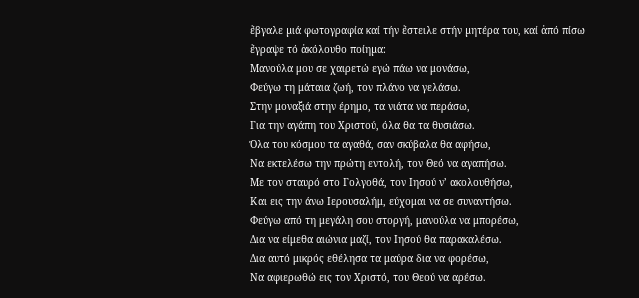ἔβγαλε µιά φωτογραφία καί τήν ἔστειλε στήν µητέρα του, καί ἀπό πίσω
ἔγραψε τό ἀκόλουθο ποίηµα:
Μανούλα μου σε χαιρετώ εγώ πάω να μονάσω,
Φεύγω τη μάταια ζωή, τον πλάνο να γελάσω.
Στην μοναξιά στην έρημο, τα νιάτα να περάσω,
Για την αγάπη του Χριστού, όλα θα τα θυσιάσω.
Όλα του κόσμου τα αγαθά, σαν σκύβαλα θα αφήσω,
Να εκτελέσω την πρώτη εντολή, τον Θεό να αγαπήσω.
Με τον σταυρό στο Γολγοθά, τον Ιησού ν’ ακολουθήσω,
Και εις την άνω Ιερουσαλήμ, εύχομαι να σε συναντήσω.
Φεύγω από τη μεγάλη σου στοργή, μανούλα να μπορέσω,
Δια να είμεθα αιώνια μαζί, τον Ιησού θα παρακαλέσω.
Δια αυτό μικρός εθέλησα τα μαύρα δια να φορέσω,
Να αφιερωθώ εις τον Χριστό, του Θεού να αρέσω.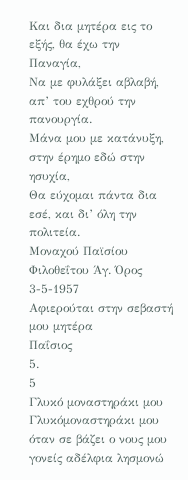Και δια μητέρα εις το εξής, θα έχω την Παναγία,
Να με φυλάξει αβλαβή, απ’ του εχθρού την πανουργία.
Μάνα μου με κατάνυξη, στην έρημο εδώ στην ησυχία,
Θα εύχομαι πάντα δια εσέ, και δι’ όλη την πολιτεία.
Μοναχού Παϊσίου Φιλοθεΐτου Άγ. Όρος 3-5-1957
Αφιερούται στην σεβαστή μου μητέρα
Παΐσιος
5.
5
Γλυκό μοναστηράκι μου
Γλυκόμοναστηράκι μου όταν σε βάζει ο νους μου
γονείς αδέλφια λησμονώ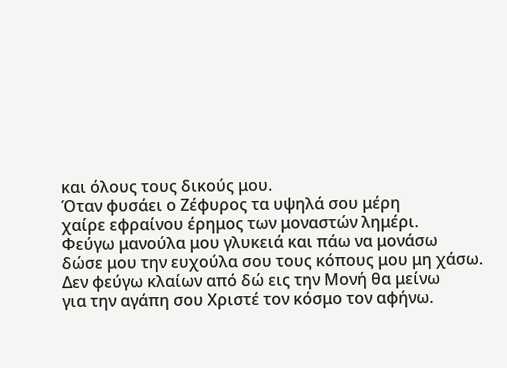και όλους τους δικούς μου.
Όταν φυσάει ο Ζέφυρος τα υψηλά σου μέρη
χαίρε εφραίνου έρημος των μοναστών λημέρι.
Φεύγω μανούλα μου γλυκειά και πάω να μονάσω
δώσε μου την ευχούλα σου τους κόπους μου μη χάσω.
Δεν φεύγω κλαίων από δώ εις την Μονή θα μείνω
για την αγάπη σου Χριστέ τον κόσμο τον αφήνω.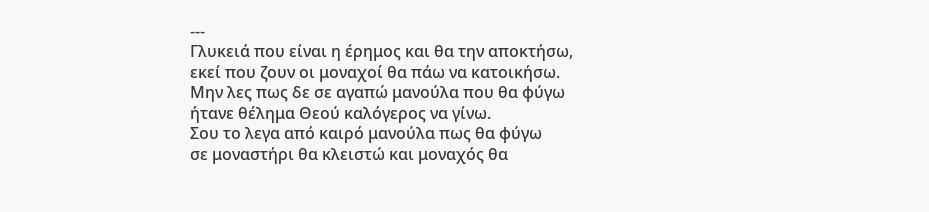---
Γλυκειά που είναι η έρημος και θα την αποκτήσω,
εκεί που ζουν οι μοναχοί θα πάω να κατοικήσω.
Μην λες πως δε σε αγαπώ μανούλα που θα φύγω
ήτανε θέλημα Θεού καλόγερος να γίνω.
Σου το λεγα από καιρό μανούλα πως θα φύγω
σε μοναστήρι θα κλειστώ και μοναχός θα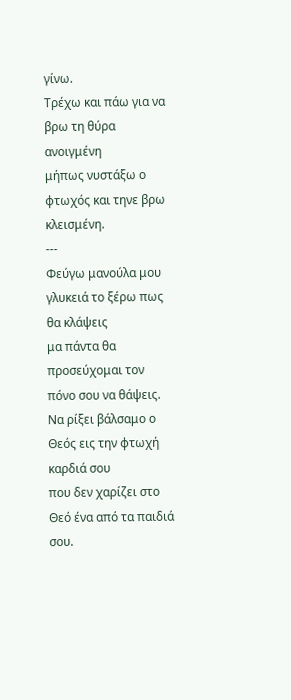γίνω.
Τρέχω και πάω για να βρω τη θύρα ανοιγμένη
μήπως νυστάξω ο φτωχός και τηνε βρω κλεισμένη.
---
Φεύγω μανούλα μου γλυκειά το ξέρω πως θα κλάψεις
μα πάντα θα προσεύχομαι τον πόνο σου να θάψεις.
Να ρίξει βάλσαμο ο Θεός εις την φτωχή καρδιά σου
που δεν χαρίζει στο Θεό ένα από τα παιδιά σου.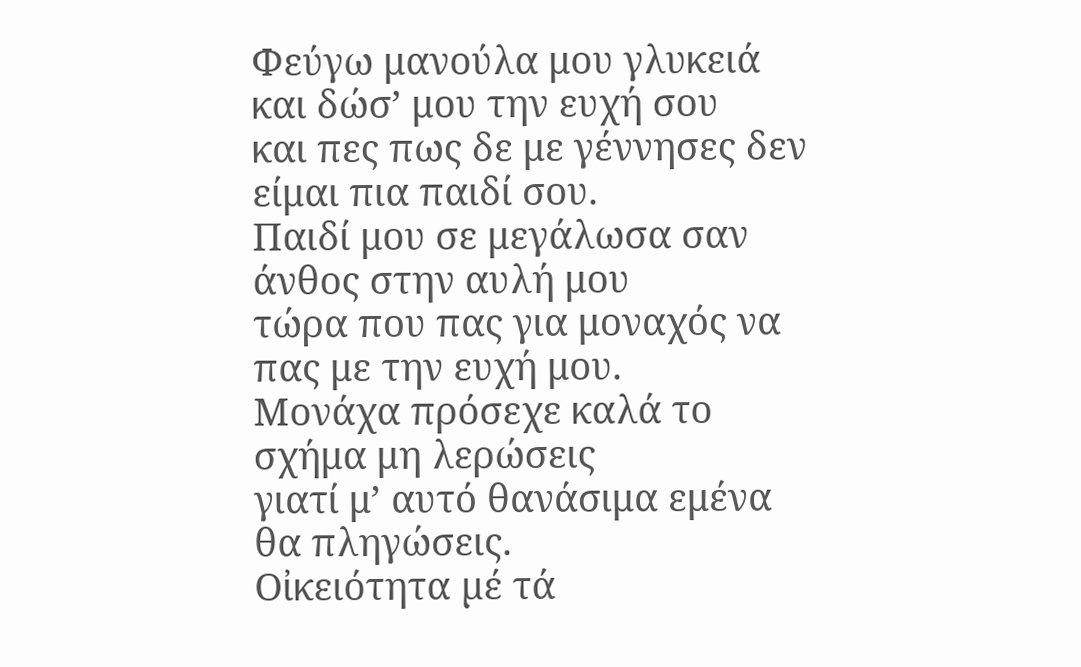Φεύγω μανούλα μου γλυκειά και δώσ’ μου την ευχή σου
και πες πως δε με γέννησες δεν είμαι πια παιδί σου.
Παιδί μου σε μεγάλωσα σαν άνθος στην αυλή μου
τώρα που πας για μοναχός να πας με την ευχή μου.
Μονάχα πρόσεχε καλά το σχήμα μη λερώσεις
γιατί μ’ αυτό θανάσιμα εμένα θα πληγώσεις.
Οἰκειότητα µέ τά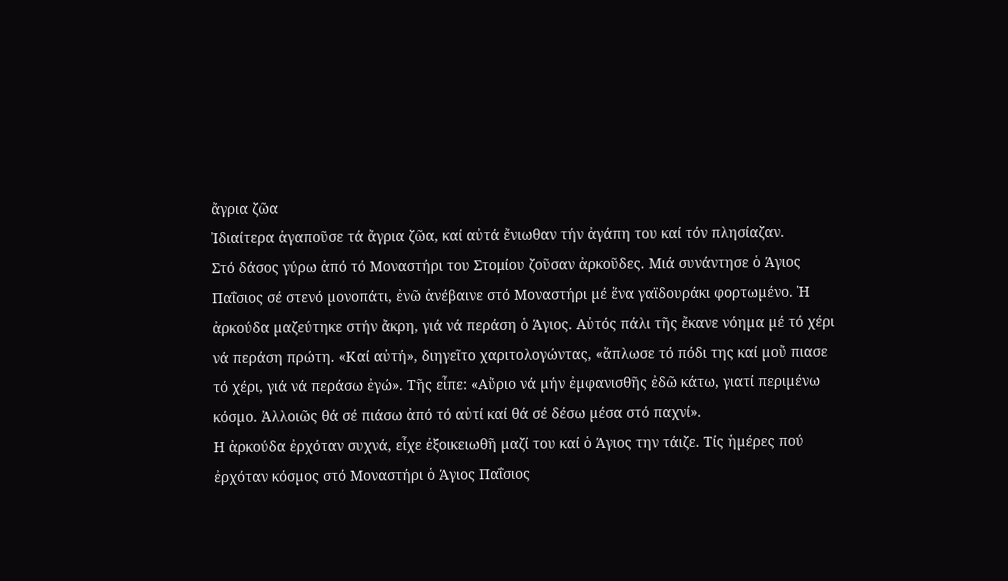ἄγρια ζῶα
Ἰδιαίτερα ἀγαποῦσε τά ἄγρια ζῶα, καί αὐτά ἔνιωθαν τήν ἀγάπη του καί τόν πλησίαζαν.
Στό δάσος γύρω ἀπό τό Μοναστήρι του Στομίου ζοῦσαν ἀρκοῦδες. Μιά συνάντησε ὁ Άγιος
Παΐσιος σέ στενό µονοπάτι, ἐνῶ ἀνέβαινε στό Μοναστήρι µέ ἕνα γαϊδουράκι φορτωµένο. Ἡ
ἀρκούδα µαζεύτηκε στήν ἄκρη, γιά νά περάση ὁ Άγιος. Αὐτός πάλι τῆς ἔκανε νόηµα µέ τό χέρι
νά περάση πρώτη. «Καί αὐτή», διηγεῖτο χαριτολογώντας, «ἅπλωσε τό πόδι της καί µοὔ πιασε
τό χέρι, γιά νά περάσω ἐγώ». Τῆς εἶπε: «Αὔριο νά µήν ἐµφανισθῆς ἐδῶ κάτω, γιατί περιµένω
κόσµο. Ἀλλοιῶς θά σέ πιάσω ἀπό τό αὐτί καί θά σέ δέσω µέσα στό παχνί».
Η ἀρκούδα ἐρχόταν συχνά, εἶχε ἐξοικειωθῆ µαζί του καί ὁ Άγιος την τάιζε. Τίς ἡµέρες πού
ἐρχόταν κόσµος στό Μοναστήρι ὁ Άγιος Παΐσιος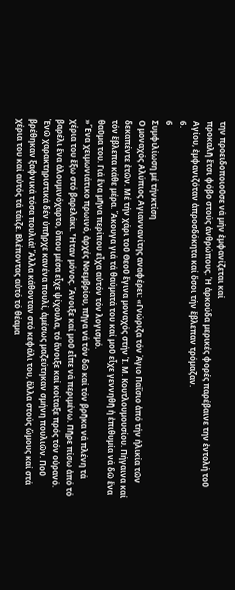την προειδοποιοῦσε νά µήν ἐµφανίζεται καί
προκαλῆ ἔτσι φόβο στούς ἀνθρώπους. Ἡ ἀρκούδα µερικές φορές παρέβαινε την ἐντολή τοῦ
Αγίου, ἐµφανιζόταν ἀπροσδόκητα καί ὅσοι τήν ἔβλεπαν τρόµαζαν.
6.
6
Συµφιλίωση µέ τήνκτίση
Ο μοναχός Αλύπιος Αγιαννανίτης αναφέρει: «Γνώριζα τόν Άγιο Παΐσιο ἀπό τήν ἡλικία τῶν
δεκαπέντε ἐτῶν. Μέ τήν χάρι τοῦ Θεοῦ ἔγινα µοναχός στήν Ἱ. Μ. Κουτλουµουσίου. Πήγαινα καί
τόν ἔβλεπα κάθε µέρα. Ἄκουγα γιά τά θαύµατά του καί µοῦ εἶχε γεννηθῆ ἡ ἐπιθυµία νά δῶ ἕνα
θαῦµα του. Γιά ἕνα µῆνα περίπου εἶχα αὐτόν τόν λογισµό.
»Ἕνα χειµωνιάτικο πρωινό, ἀρχές Νοεµβρίου, πῆγα νά τόν δῶ καί τόν βρῆκα νά πλένη τά
χέρια του ἔξω στό βαρελάκι. Ἦταν µόνος. Ἄνοιξε καί µοῦ εἶπε νά περιµένω. Πῆρε πίσω ἀπό τό
βαρέλι ἕνα ἀλουµινόχαρτο, ὅπου µέσα εἶχε ψίχουλα, τό ἄνοιξε καί κοίταξε πρός τόν οὐρανό.
Ἐνῶ χαρακτηριστικά δέν ὑπῆρχε κανένα πουλί, ἀµέσως µαζεύτηκαν σµήνη πουλιῶν. Ποῦ
βρέθηκαν ξαφνικά τόσα πουλιά! Ἄλλα κάθονταν στό κεφάλι του, ἄλλα στούς ὤµους καί στά
χέρια του καί αὐτός τά τάιζε. Βλέποντας αὐτό τό θέαµα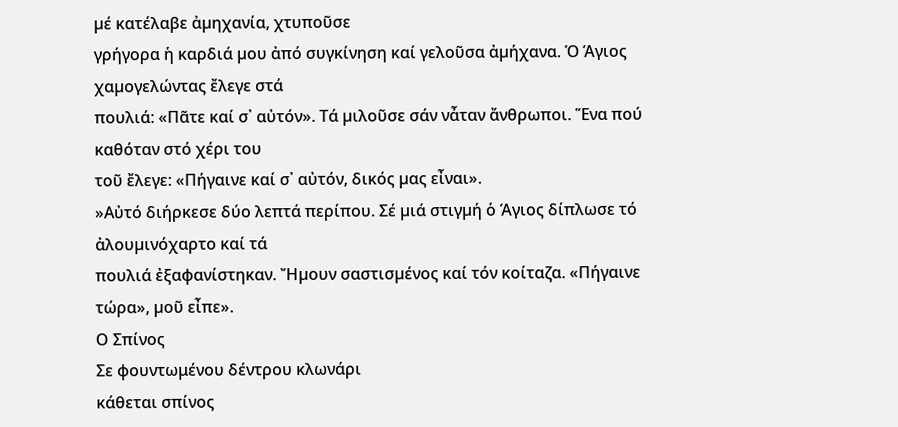µέ κατέλαβε ἀµηχανία, χτυποῦσε
γρήγορα ἡ καρδιά µου ἀπό συγκίνηση καί γελοῦσα ἀµήχανα. Ὁ Άγιος χαµογελώντας ἔλεγε στά
πουλιά: «Πᾶτε καί σ᾿ αὐτόν». Τά µιλοῦσε σάν νἆταν ἄνθρωποι. Ἕνα πού καθόταν στό χέρι του
τοῦ ἔλεγε: «Πήγαινε καί σ᾿ αὐτόν, δικός µας εἶναι».
»Αὐτό διήρκεσε δύο λεπτά περίπου. Σέ µιά στιγµή ὁ Άγιος δίπλωσε τό ἀλουµινόχαρτο καί τά
πουλιά ἐξαφανίστηκαν. Ἤµουν σαστισµένος καί τόν κοίταζα. «Πήγαινε τώρα», µοῦ εἶπε».
Ο Σπίνος
Σε φουντωμένου δέντρου κλωνάρι
κάθεται σπίνος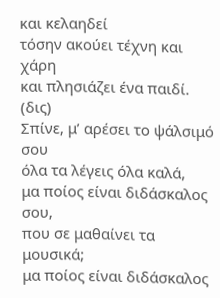και κελαηδεί
τόσην ακούει τέχνη και χάρη
και πλησιάζει ένα παιδί. (δις)
Σπίνε, μ’ αρέσει το ψάλσιμό σου
όλα τα λέγεις όλα καλά,
μα ποίος είναι διδάσκαλος σου,
που σε μαθαίνει τα μουσικά;
μα ποίος είναι διδάσκαλος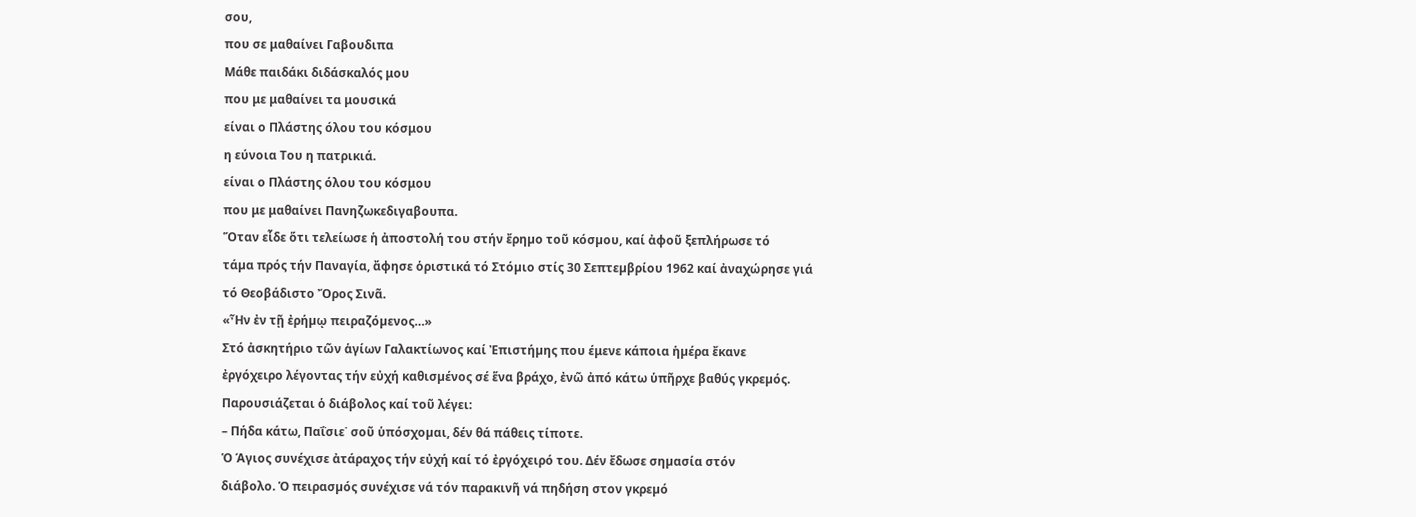σου,
που σε μαθαίνει Γαβουδιπα
Μάθε παιδάκι διδάσκαλός μου
που με μαθαίνει τα μουσικά
είναι ο Πλάστης όλου του κόσμου
η εύνοια Του η πατρικιά.
είναι ο Πλάστης όλου του κόσμου
που με μαθαίνει Πανηζωκεδιγαβουπα.
Ὅταν εἶδε ὅτι τελείωσε ἡ ἀποστολή του στήν ἔρηµο τοῦ κόσµου, καί ἀφοῦ ξεπλήρωσε τό
τάµα πρός τήν Παναγία, ἄφησε ὁριστικά τό Στόµιο στίς 30 Σεπτεµβρίου 1962 καί ἀναχώρησε γιά
τό Θεοβάδιστο Ὄρος Σινᾶ.
«Ἦν ἐν τῇ ἐρήµῳ πειραζόµενος…»
Στό ἀσκητήριο τῶν ἁγίων Γαλακτίωνος καί Ἐπιστήµης που έμενε κάποια ἡµέρα ἔκανε
ἐργόχειρο λέγοντας τήν εὐχή καθισµένος σέ ἕνα βράχο, ἐνῶ ἀπό κάτω ὑπῆρχε βαθύς γκρεµός.
Παρουσιάζεται ὁ διάβολος καί τοῦ λέγει:
– Πήδα κάτω, Παΐσιε˙ σοῦ ὑπόσχοµαι, δέν θά πάθεις τίποτε.
Ὁ Άγιος συνέχισε ἀτάραχος τήν εὐχή καί τό ἐργόχειρό του. Δέν ἔδωσε σηµασία στόν
διάβολο. Ὁ πειρασµός συνέχισε νά τόν παρακινῆ νά πηδήση στον γκρεµό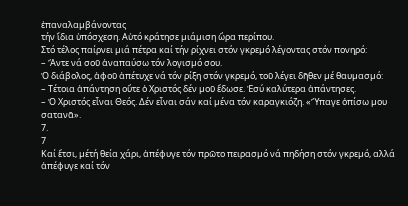ἐπαναλαµβάνοντας
τήν ἴδια ὑπόσχεση. Αὐτό κράτησε µιάµιση ὥρα περίπου.
Στό τέλος παίρνει µιά πέτρα καί τήν ρίχνει στόν γκρεµό λέγοντας στόν πονηρό:
– Ἄντε νά σοῦ ἀναπαύσω τόν λογισµό σου.
Ὁ διάβολος, ἀφοῦ ἀπέτυχε νά τόν ρίξη στόν γκρεµό, τοῦ λέγει δῆθεν µέ θαυµασµό:
– Τέτοια ἀπάντηση οὔτε ὁ Χριστός δέν µοῦ ἔδωσε. Ἐσύ καλύτερα ἀπάντησες.
– Ὁ Χριστός εἶναι Θεός. Δέν εἶναι σάν καί µένα τόν καραγκιόζη. «Ὕπαγε ὀπίσω µου
σατανᾶ».
7.
7
Καί ἔτσι, µέτή θεία χάρι, ἀπέφυγε τόν πρῶτο πειρασµό νά πηδήση στόν γκρεµό, αλλά
ἀπέφυγε καί τόν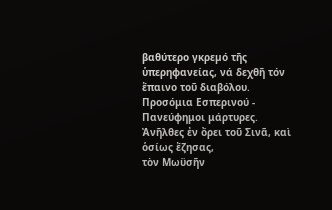βαθύτερο γκρεµό τῆς ὑπερηφανείας, νά δεχθῆ τόν ἔπαινο τοῦ διαβόλου.
Προσόμια Εσπερινού - Πανεύφημοι μάρτυρες.
Ἀνῆλθες ἐν ὄρει τοῦ Σινᾶ, καὶ ὁσίως ἔζησας,
τὸν Μωϋσῆν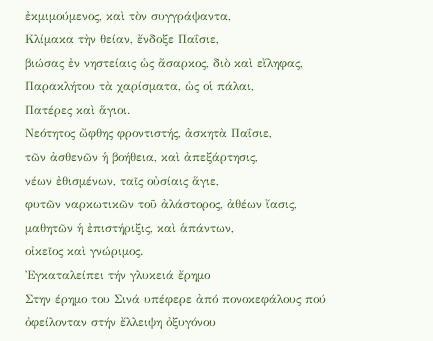ἐκμιμούμενος, καὶ τὸν συγγράψαντα,
Κλίμακα τὴν θείαν, ἔνδοξε Παΐσιε,
βιώσας ἐν νηστείαις ὡς ἄσαρκος, διὸ καὶ εἴληφας,
Παρακλήτου τὰ χαρίσματα, ὡς οἱ πάλαι,
Πατέρες καὶ ἅγιοι.
Νεότητος ὤφθης φροντιστής, ἀσκητὰ Παΐσιε,
τῶν ἀσθενῶν ἡ βοήθεια, καὶ ἀπεξάρτησις,
νέων ἐθισμένων, ταῖς οὐσίαις ἅγιε,
φυτῶν ναρκωτικῶν τοῦ ἀλάστορος, ἀθέων ἴασις,
μαθητῶν ἡ ἐπιστήριξις, καὶ ἁπάντων,
οἰκεῖος καὶ γνώριμος.
Ἐγκαταλείπει τήν γλυκειά ἔρηµο
Στην έρημο του Σινά υπέφερε ἀπό πονοκεφάλους πού ὀφείλονταν στήν ἔλλειψη ὀξυγόνου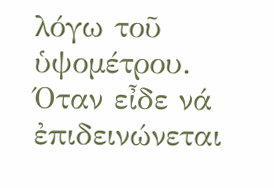λόγω τοῦ ὑψοµέτρου. Όταν εἶδε νά ἐπιδεινώνεται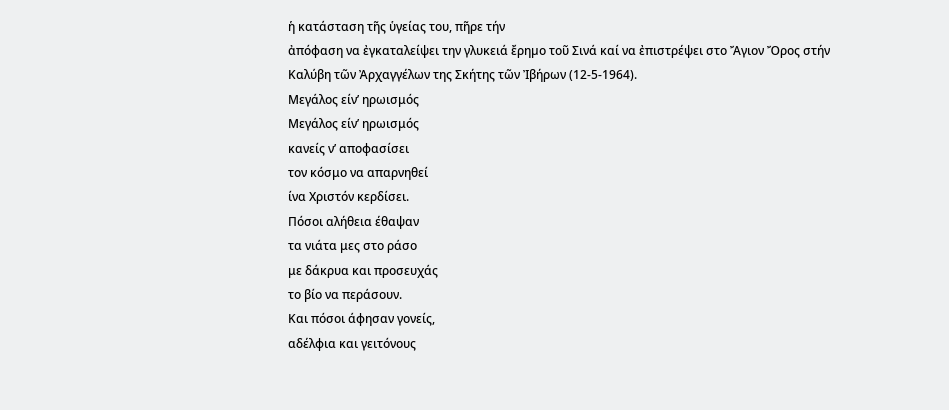ἡ κατάσταση τῆς ὑγείας του, πῆρε τήν
ἀπόφαση να ἐγκαταλείψει την γλυκειά ἔρηµο τοῦ Σινά καί να ἐπιστρέψει στο Ἄγιον Ὄρος στήν
Καλύβη τῶν Ἀρχαγγέλων της Σκήτης τῶν Ἰβήρων (12-5-1964).
Μεγάλος είν’ ηρωισμός
Μεγάλος είν’ ηρωισμός
κανείς ν’ αποφασίσει
τον κόσμο να απαρνηθεί
ίνα Χριστόν κερδίσει.
Πόσοι αλήθεια έθαψαν
τα νιάτα μες στο ράσο
με δάκρυα και προσευχάς
το βίο να περάσουν.
Και πόσοι άφησαν γονείς,
αδέλφια και γειτόνους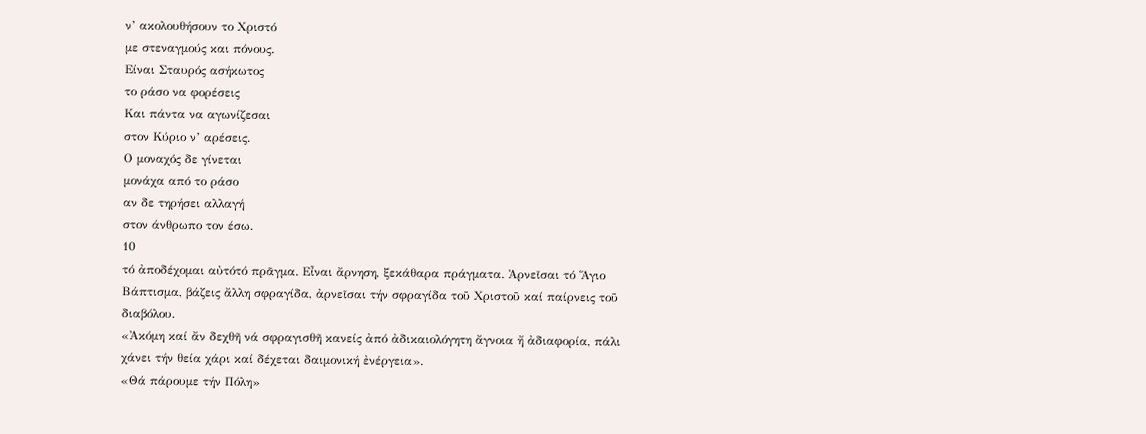ν’ ακολουθήσουν το Χριστό
με στεναγμούς και πόνους.
Είναι Σταυρός ασήκωτος
το ράσο να φορέσεις
Και πάντα να αγωνίζεσαι
στον Κύριο ν’ αρέσεις.
Ο μοναχός δε γίνεται
μονάχα από το ράσο
αν δε τηρήσει αλλαγή
στον άνθρωπο τον έσω.
10
τό ἀποδέχοµαι αὐτότό πρᾶγµα. Εἶναι ἄρνηση, ξεκάθαρα πράγµατα. Ἀρνεῖσαι τό Ἅγιο
Βάπτισµα, βάζεις ἄλλη σφραγίδα, ἀρνεῖσαι τήν σφραγίδα τοῦ Χριστοῦ καί παίρνεις τοῦ
διαβόλου.
«Ἀκόµη καί ἄν δεχθῆ νά σφραγισθῆ κανείς ἀπό ἀδικαιολόγητη ἄγνοια ἤ ἀδιαφορία, πάλι
χάνει τήν θεία χάρι καί δέχεται δαιµονική ἐνέργεια».
«Θά πάρουµε τήν Πόλη»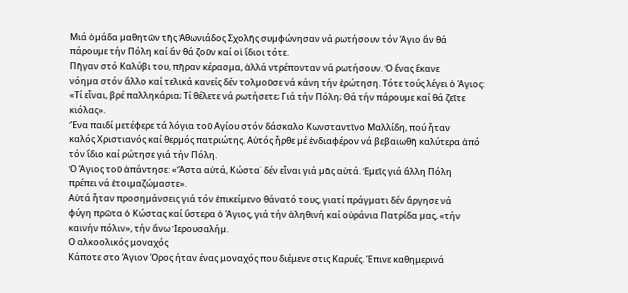Μιά ὁµάδα µαθητῶν τῆς Ἀθωνιάδος Σχολῆς συµφώνησαν νά ρωτήσουν τόν Άγιο ἄν θά
πάρουµε τήν Πόλη καί ἄν θά ζοῦν καί οἱ ἴδιοι τότε.
Πῆγαν στό Καλύβι του, πῆραν κέρασµα, ἀλλά ντρέπονταν νά ρωτήσουν. Ὁ ἕνας ἔκανε
νόηµα στόν ἄλλο καί τελικά κανείς δέν τολµοῦσε νά κάνη τήν ἐρώτηση. Τότε τούς λέγει ὁ Άγιος:
«Τί εἶναι, βρέ παλληκάρια; Τί θέλετε νά ρωτήσετε; Γιά τήν Πόλη; Θά τήν πάρουµε καί θά ζεῖτε
κιόλας».
Ἕνα παιδί µετέφερε τά λόγια τοῦ Αγίου στόν δάσκαλο Κωνσταντῖνο Μαλλίδη, πού ἦταν
καλός Χριστιανός καί θερµός πατριώτης. Αὐτός ἦρθε µέ ἐνδιαφέρον νά βεβαιωθῆ καλύτερα ἀπό
τόν ἴδιο καί ρώτησε γιά τήν Πόλη.
Ὁ Άγιος τοῦ ἀπάντησε: «Ἄστα αὐτά, Κώστα˙ δέν εἶναι γιά µᾶς αὐτά. Ἐµεῖς γιά ἄλλη Πόλη
πρέπει νά ἑτοιµαζώµαστε».
Αὐτά ἦταν προσηµάνσεις γιά τόν ἐπικείµενο θάνατό τους, γιατί πράγµατι δέν ἄργησε νά
φύγη πρῶτα ὁ Κώστας καί ὕστερα ὁ Άγιος, γιά τήν ἀληθινή καί οὐράνια Πατρίδα µας, «τήν
καινήν πόλιν», τήν ἄνω Ἱερουσαλήµ.
Ο αλκοολικός μοναχός
Κάποτε στο Άγιον Όρος ήταν ένας μοναχός που διέμενε στις Καρυές. Έπινε καθημερινά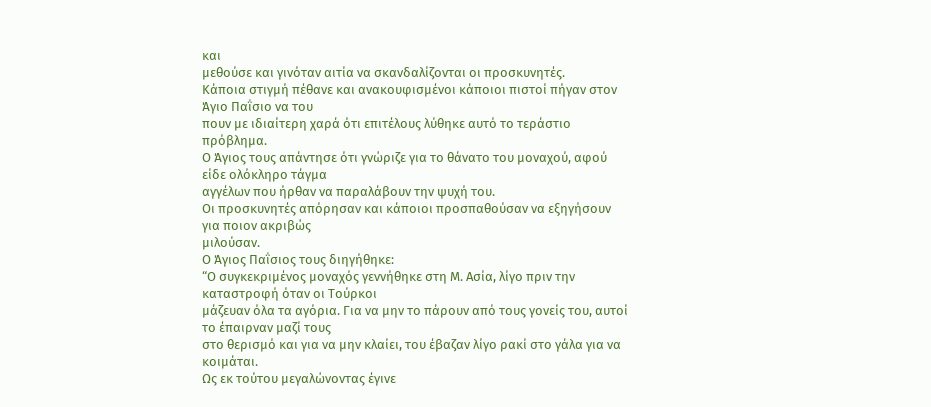και
μεθούσε και γινόταν αιτία να σκανδαλίζονται οι προσκυνητές.
Κάποια στιγμή πέθανε και ανακουφισμένοι κάποιοι πιστοί πήγαν στον Άγιο Παΐσιο να του
πουν με ιδιαίτερη χαρά ότι επιτέλους λύθηκε αυτό το τεράστιο πρόβλημα.
Ο Άγιος τους απάντησε ότι γνώριζε για το θάνατο του μοναχού, αφού είδε ολόκληρο τάγμα
αγγέλων που ήρθαν να παραλάβουν την ψυχή του.
Οι προσκυνητές απόρησαν και κάποιοι προσπαθούσαν να εξηγήσουν για ποιον ακριβώς
μιλούσαν.
Ο Άγιος Παΐσιος τους διηγήθηκε:
“Ο συγκεκριμένος μοναχός γεννήθηκε στη Μ. Ασία, λίγο πριν την καταστροφή όταν οι Τούρκοι
μάζευαν όλα τα αγόρια. Για να μην το πάρουν από τους γονείς του, αυτοί το έπαιρναν μαζί τους
στο θερισμό και για να μην κλαίει, του έβαζαν λίγο ρακί στο γάλα για να κοιμάται.
Ως εκ τούτου μεγαλώνοντας έγινε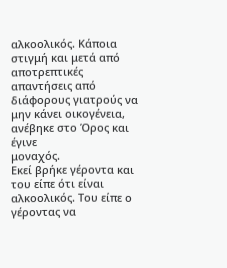αλκοολικός. Κάποια στιγμή και μετά από αποτρεπτικές
απαντήσεις από διάφορους γιατρούς να μην κάνει οικογένεια, ανέβηκε στο Όρος και έγινε
μοναχός.
Εκεί βρήκε γέροντα και του είπε ότι είναι αλκοολικός. Του είπε ο γέροντας να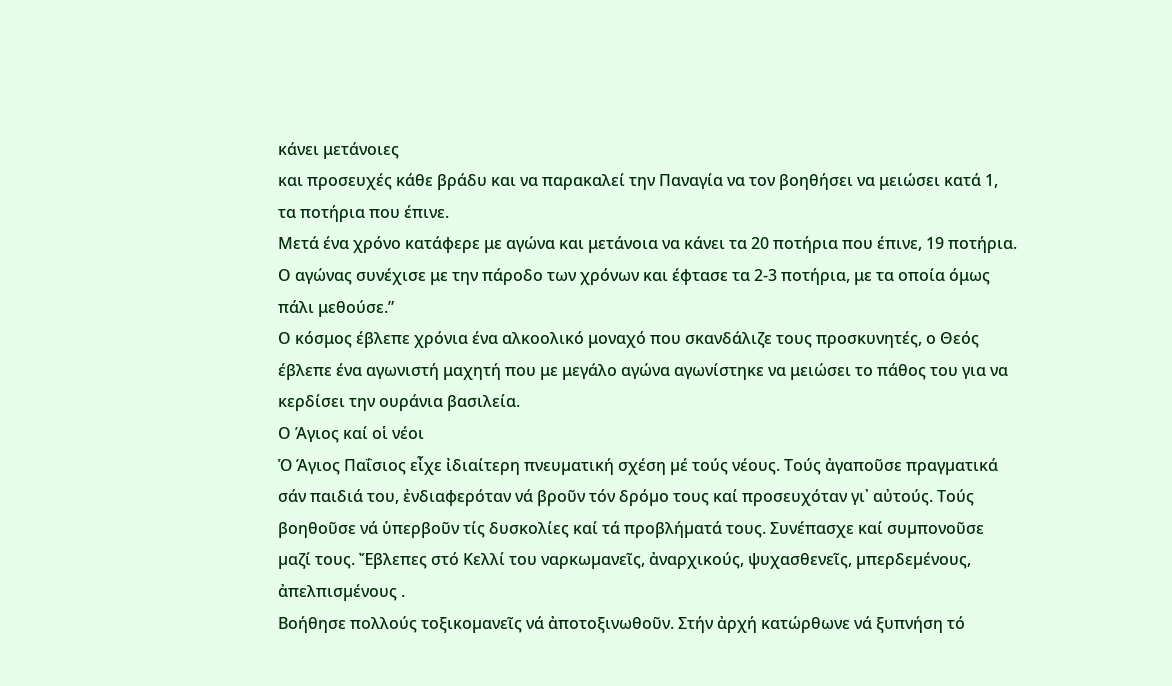κάνει μετάνοιες
και προσευχές κάθε βράδυ και να παρακαλεί την Παναγία να τον βοηθήσει να μειώσει κατά 1,
τα ποτήρια που έπινε.
Μετά ένα χρόνο κατάφερε με αγώνα και μετάνοια να κάνει τα 20 ποτήρια που έπινε, 19 ποτήρια.
Ο αγώνας συνέχισε με την πάροδο των χρόνων και έφτασε τα 2-3 ποτήρια, με τα οποία όμως
πάλι μεθούσε.”
Ο κόσμος έβλεπε χρόνια ένα αλκοολικό μοναχό που σκανδάλιζε τους προσκυνητές, ο Θεός
έβλεπε ένα αγωνιστή μαχητή που με μεγάλο αγώνα αγωνίστηκε να μειώσει το πάθος του για να
κερδίσει την ουράνια βασιλεία.
Ο Άγιος καί οἱ νέοι
Ὁ Άγιος Παΐσιος εἶχε ἰδιαίτερη πνευµατική σχέση µέ τούς νέους. Τούς ἀγαποῦσε πραγµατικά
σάν παιδιά του, ἐνδιαφερόταν νά βροῦν τόν δρόµο τους καί προσευχόταν γι᾿ αὐτούς. Τούς
βοηθοῦσε νά ὑπερβοῦν τίς δυσκολίες καί τά προβλήµατά τους. Συνέπασχε καί συµπονοῦσε
µαζί τους. Ἔβλεπες στό Κελλί του ναρκωµανεῖς, ἀναρχικούς, ψυχασθενεῖς, µπερδεµένους,
ἀπελπισµένους .
Βοήθησε πολλούς τοξικοµανεῖς νά ἀποτοξινωθοῦν. Στήν ἀρχή κατώρθωνε νά ξυπνήση τό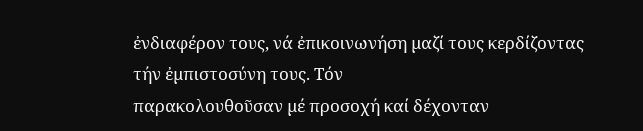ἐνδιαφέρον τους, νά ἐπικοινωνήση µαζί τους κερδίζοντας τήν ἐµπιστοσύνη τους. Τόν
παρακολουθοῦσαν µέ προσοχή καί δέχονταν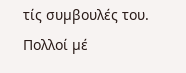τίς συµβουλές του. Πολλοί µέ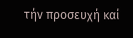τήν προσευχή καί